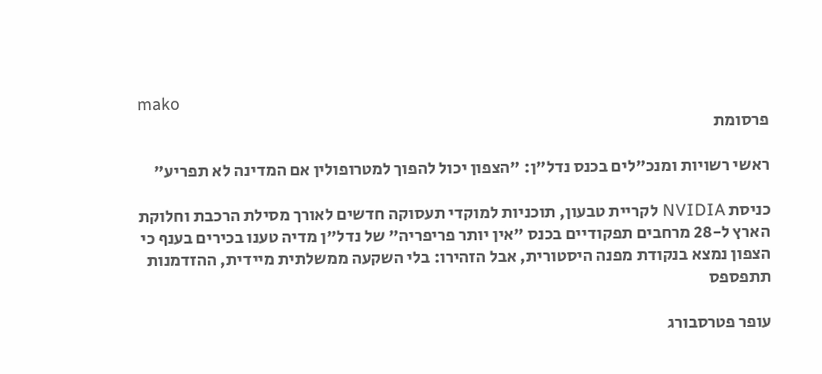mako
פרסומת

ראשי רשויות ומנכ"לים בכנס נדל"ן: "הצפון יכול להפוך למטרופולין אם המדינה לא תפריע"

כניסת NVIDIA לקריית טבעון, תוכניות למוקדי תעסוקה חדשים לאורך מסילת הרכבת וחלוקת הארץ ל-28 מרחבים תפקודיים בכנס "אין יותר פריפריה" של נדל"ן מדיה טענו בכירים בענף כי הצפון נמצא בנקודת מפנה היסטורית, אבל הזהירו: בלי השקעה ממשלתית מיידית, ההזדמנות תתפספס

עופר פטרסבורג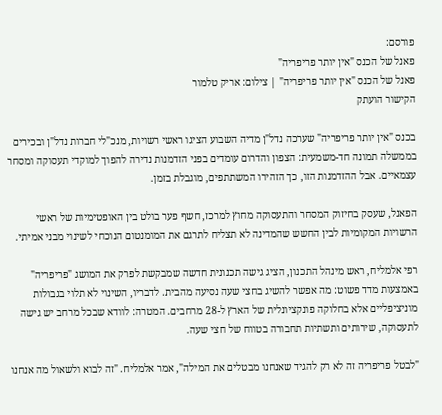פורסם:
פאנל של הכנס "אין יותר פריפריה"
פאנל של הכנס "אין יותר פריפריה" | צילום: אריק טלמור
הקישור הועתק

בכנס "אין יותר פריפריה" שערכה נדל"ן מדיה השבוע הציגו ראשי רשויות, מנכ"לי חברות נדל"ן ובכירים בממשלה תמונה חד-משמעית: הצפון והדרום עומדים בפני הזדמנות נדירה להפוך למוקדי תעסוקה ומסחר עצמאיים. אבל ההזדמנות הזו, כך הזהירו המשתתפים, מוגבלת בזמן.

הפאנל, שעסק בחיזוק המסחר והתעסוקה מחוץ למרכז, חשף פער בולט בין האופטימיות של ראשי הרשויות המקומיות לבין החשש שהמדינה לא תצליח לתרגם את המומנטום הנוכחי לשינוי מבני אמיתי.

רפי אלמליח, ראש מינהל התכנון, הציג גישה תכנונית חדשה שמבקשת לפרק את המושג "פריפריה" באמצעות מדד פשוט: מה אפשר להשיג בחצי שעה נסיעה מהבית. לדבריו, השינוי לא תלוי בגבולות מוניציפליים אלא בחלוקה פונקציונלית של הארץ ל-28 מרחבים. המטרה: לוודא שבכל מרחב יש גישה לתעסוקה, שירותים ותשתיות תחבורה בטווח של חצי שעה.

"לבטל פריפריה זה לא רק להגיד שאנחנו מבטלים את המילה", אמר אלמליח. "זה לבוא ולשאול מה אנחנו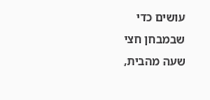עושים כדי שבמבחן חצי שעה מהבית,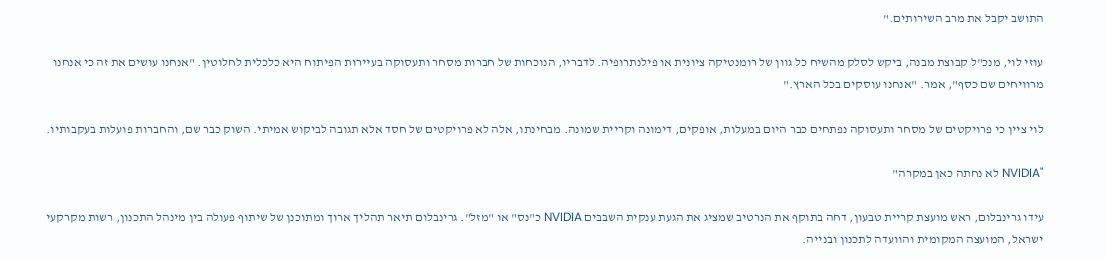התושב יקבל את מרב השירותים."

עוזי לוי, מנכ"ל קבוצת מבנה, ביקש לסלק מהשיח כל גוון של רומנטיקה ציונית או פילנתרופיה. לדבריו, הנוכחות של חברות מסחר ותעסוקה בעיירות הפיתוח היא כלכלית לחלוטין. "אנחנו עושים את זה כי אנחנו מרוויחים שם כסף", אמר. "אנחנו עוסקים בכל הארץ."

לוי ציין כי פרויקטים של מסחר ותעסוקה נפתחים כבר היום במעלות, אופקים, דימונה וקריית שמונה. מבחינתו, אלה לא פרויקטים של חסד אלא תגובה לביקוש אמיתי. השוק כבר שם, והחברות פועלות בעקבותיו.

"NVIDIA לא נחתה כאן במקרה"

עידו גרינבלום, ראש מועצת קריית טבעון, דחה בתוקף את הנרטיב שמציג את הגעת ענקית השבבים NVIDIA כ"נס" או "מזל". גרינבלום תיאר תהליך ארוך ומתוכנן של שיתוף פעולה בין מינהל התכנון, רשות מקרקעי ישראל, המועצה המקומית והוועדה לתכנון ובנייה.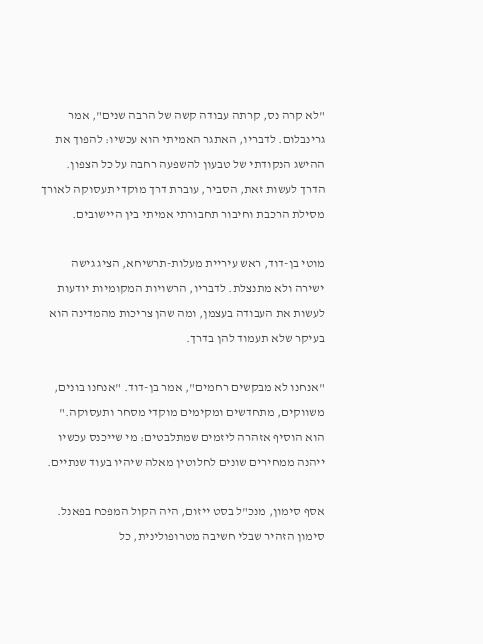"לא קרה נס, קרתה עבודה קשה של הרבה שנים", אמר גרינבלום. לדבריו, האתגר האמיתי הוא עכשיו: להפוך את ההישג הנקודתי של טבעון להשפעה רחבה על כל הצפון. הדרך לעשות זאת, הסביר, עוברת דרך מוקדי תעסוקה לאורך מסילת הרכבת וחיבור תחבורתי אמיתי בין היישובים.

מוטי בן-דוד, ראש עיריית מעלות-תרשיחא, הציג גישה ישירה ולא מתנצלת. לדבריו, הרשויות המקומיות יודעות לעשות את העבודה בעצמן, ומה שהן צריכות מהמדינה הוא בעיקר שלא תעמוד להן בדרך.

"אנחנו לא מבקשים רחמים", אמר בן-דוד. "אנחנו בונים, משווקים, מתחדשים ומקימים מוקדי מסחר ותעסוקה." הוא הוסיף אזהרה ליזמים שמתלבטים: מי שייכנס עכשיו ייהנה ממחירים שונים לחלוטין מאלה שיהיו בעוד שנתיים.

אסף סימון, מנכ"ל בסט ייזום, היה הקול המפכח בפאנל. סימון הזהיר שבלי חשיבה מטרופולינית, כל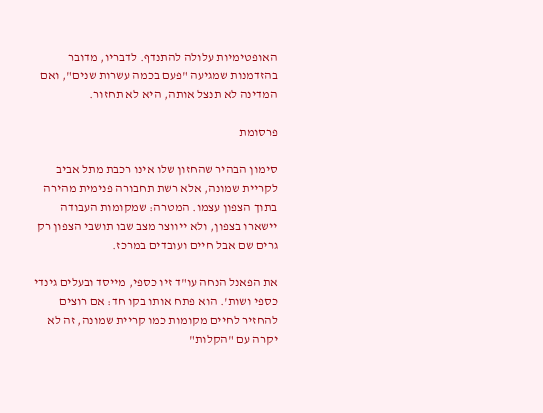האופטימיות עלולה להתנדף. לדבריו, מדובר בהזדמנות שמגיעה "פעם בכמה עשרות שנים", ואם המדינה לא תנצל אותה, היא לא תחזור.

פרסומת

סימון הבהיר שהחזון שלו אינו רכבת מתל אביב לקריית שמונה, אלא רשת תחבורה פנימית מהירה בתוך הצפון עצמו. המטרה: שמקומות העבודה יישארו בצפון, ולא ייווצר מצב שבו תושבי הצפון רק גרים שם אבל חיים ועובדים במרכז.

את הפאנל הנחה עו"ד זיו כספי, מייסד ובעלים גינדי כספי ושות'. הוא פתח אותו בקו חד: אם רוצים להחזיר לחיים מקומות כמו קריית שמונה, זה לא יקרה עם "הקלות"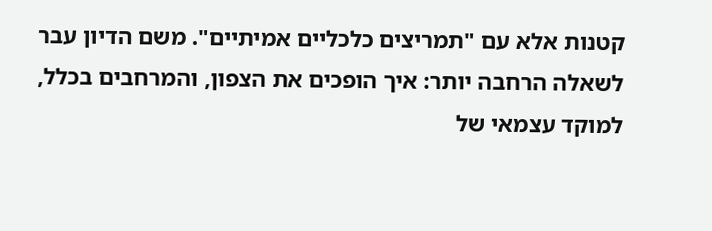קטנות אלא עם "תמריצים כלכליים אמיתיים". משם הדיון עבר לשאלה הרחבה יותר: איך הופכים את הצפון, והמרחבים בכלל, למוקד עצמאי של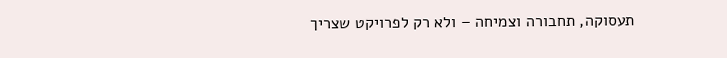תעסוקה, תחבורה וצמיחה – ולא רק לפרויקט שצריך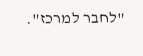"לחבר למרכז".